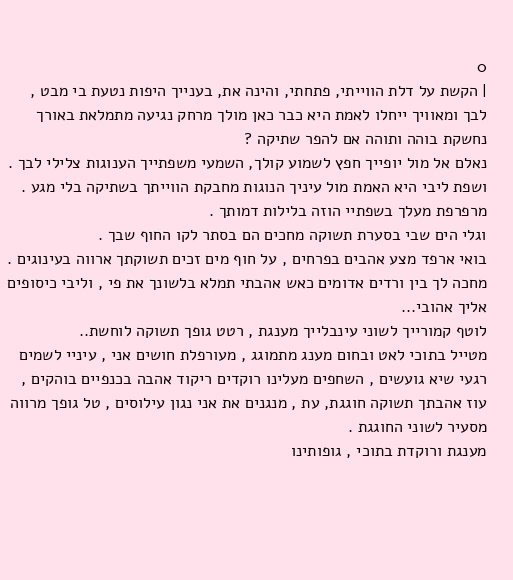0
| הקשת על דלת הווייתי, פתחתי, והינה את, בענייך היפות נטעת בי מבט ,
לבך ומאוויך ייחלו לאמת היא כבר כאן מולך מרחק נגיעה מתמלאת באורך נחשקת בוהה ותוהה אם להפר שתיקה ?
נאלם אל מול יופייך חפץ לשמוע קולך, השמעי משפתייך הענוגות צלילי לבך .
ושפת ליבי היא האמת מול עיניך הנוגות מחבקת הווייתך בשתיקה בלי מגע .
מרפרפת מעלך בשפתיי הוזה בלילות דמותך .
וגלי הים שבי בסערת תשוקה מחכים הם בסתר לקו החוף שבך .
בואי ארפד מצע אהבים בפרחים , על חוף מים זכים תשוקתך ארווה בעינוגים .
מחכה לך בין ורדים אדומים כאש אהבתי תמלא בלשונך את פי , וליבי כיסופים אליך אהובי...
לוטף קמורייך לשוני עינבלייך מענגת , רטט גופך תשוקה לוחשת..
מטייל בתוכי לאט ובחום מענג מתמוגג , מעורפלת חושים אני , עיניי לשמים רגעי שיא גועשים , השחפים מעלינו רוקדים ריקוד אהבה בכנפיים בוהקים ,
עוז אהבתך תשוקה חוגגת, עת , מנגנים את אני נגון עילוסים , טל גופך מרווה מסעיר לשוני החוגגת .
מענגת ורוקדת בתוכי , גופותינו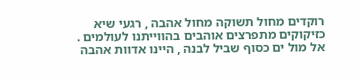רוקדים מחול תשוקה מחול אהבה , רגעי שיא כזיקוקים מתפרצים אוהבים בהווייתנו לעולמים .
אל מול ים כסוף שביל לבנה , היינו אדוות אהבה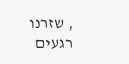, שזרנו רגעים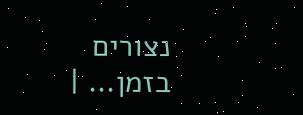נצורים בזמן... |